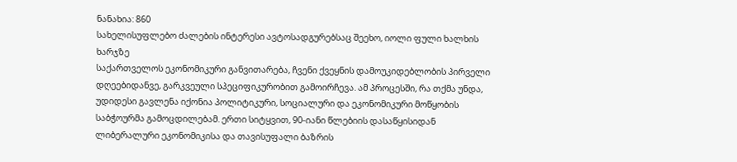ნანახია: 860
სახელისუფლებო ძალების ინტერესი ავტოსადგურებსაც შეეხო, იოლი ფული ხალხის ხარჯზე
საქართველოს ეკონომიკური განვითარება, ჩვენი ქვეყნის დამოუკიდებლობის პირველი დღეებიდანვე, გარკვეული სპეციფიკურობით გამოირჩევა. ამ პროცესში, რა თქმა უნდა, უდიდესი გავლენა იქონია პოლიტიკური, სოციალური და ეკონომიკური მოწყობის საბჭოურმა გამოცდილებამ. ერთი სიტყვით, 90-იანი წლებიის დასაწყისიდან ლიბერალური ეკონომიკისა და თავისუფალი ბაზრის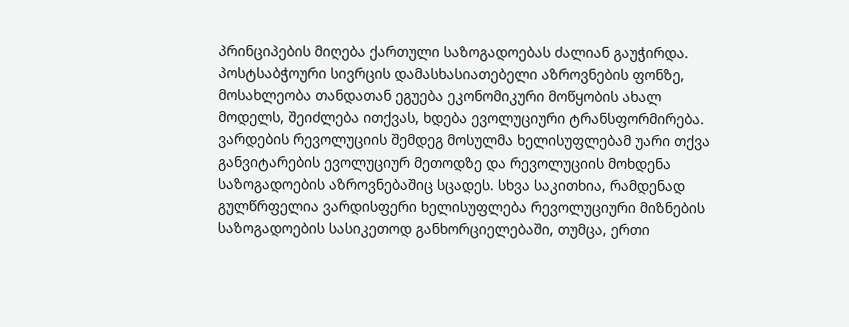პრინციპების მიღება ქართული საზოგადოებას ძალიან გაუჭირდა. პოსტსაბჭოური სივრცის დამასხასიათებელი აზროვნების ფონზე, მოსახლეობა თანდათან ეგუება ეკონომიკური მოწყობის ახალ მოდელს, შეიძლება ითქვას, ხდება ევოლუციური ტრანსფორმირება. ვარდების რევოლუციის შემდეგ მოსულმა ხელისუფლებამ უარი თქვა განვიტარების ევოლუციურ მეთოდზე და რევოლუციის მოხდენა საზოგადოების აზროვნებაშიც სცადეს. სხვა საკითხია, რამდენად გულწრფელია ვარდისფერი ხელისუფლება რევოლუციური მიზნების საზოგადოების სასიკეთოდ განხორციელებაში, თუმცა, ერთი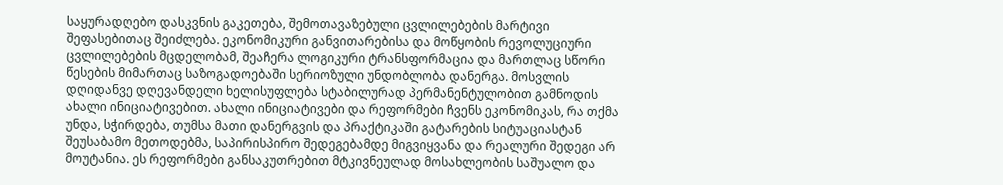საყურადღებო დასკვნის გაკეთება, შემოთავაზებული ცვლილებების მარტივი შეფასებითაც შეიძლება. ეკონომიკური განვითარებისა და მოწყობის რევოლუციური ცვლილებების მცდელობამ, შეაჩერა ლოგიკური ტრანსფორმაცია და მართლაც სწორი წესების მიმართაც საზოგადოებაში სერიოზული უნდობლობა დანერგა. მოსვლის დღიდანვე დღევანდელი ხელისუფლება სტაბილურად პერმანენტულობით გამნოდის ახალი ინიციატივებით. ახალი ინიციატივები და რეფორმები ჩვენს ეკონომიკას, რა თქმა უნდა, სჭირდება, თუმსა მათი დანერგვის და პრაქტიკაში გატარების სიტუაციასტან შეუსაბამო მეთოდებმა, საპირისპირო შედეგებამდე მიგვიყვანა და რეალური შედეგი არ მოუტანია. ეს რეფორმები განსაკუთრებით მტკივნეულად მოსახლეობის საშუალო და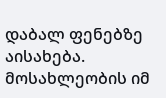დაბალ ფენებზე აისახება. მოსახლეობის იმ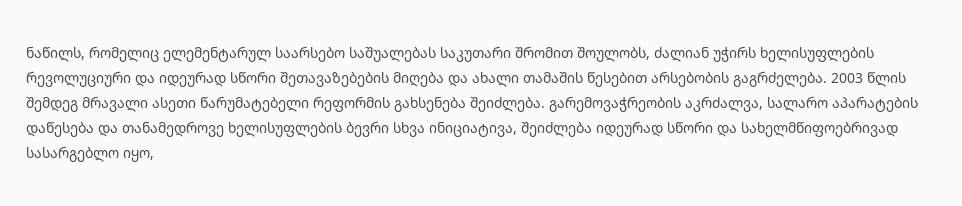ნაწილს, რომელიც ელემენტარულ საარსებო საშუალებას საკუთარი შრომით შოულობს, ძალიან უჭირს ხელისუფლების რევოლუციური და იდეურად სწორი შეთავაზებების მიღება და ახალი თამაშის წესებით არსებობის გაგრძელება. 2003 წლის შემდეგ მრავალი ასეთი წარუმატებელი რეფორმის გახსენება შეიძლება. გარემოვაჭრეობის აკრძალვა, სალარო აპარატების დაწესება და თანამედროვე ხელისუფლების ბევრი სხვა ინიციატივა, შეიძლება იდეურად სწორი და სახელმწიფოებრივად სასარგებლო იყო,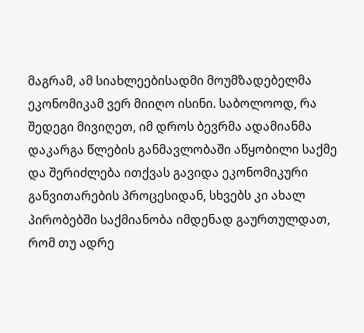მაგრამ, ამ სიახლეებისადმი მოუმზადებელმა ეკონომიკამ ვერ მიიღო ისინი. საბოლოოდ, რა შედეგი მივიღეთ, იმ დროს ბევრმა ადამიანმა დაკარგა წლების განმავლობაში აწყობილი საქმე და შერიძლება ითქვას გავიდა ეკონომიკური განვითარების პროცესიდან, სხვებს კი ახალ პირობებში საქმიანობა იმდენად გაურთულდათ, რომ თუ ადრე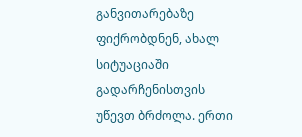განვითარებაზე ფიქრობდნენ, ახალ სიტუაციაში გადარჩენისთვის უწევთ ბრძოლა. ერთი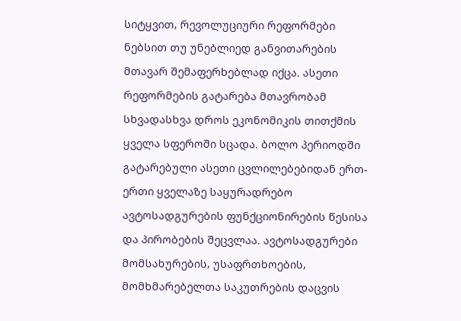სიტყვით, რევოლუციური რეფორმები ნებსით თუ უნებლიედ განვითარების მთავარ შემაფერხებლად იქცა. ასეთი რეფორმების გატარება მთავრობამ სხვადასხვა დროს ეკონომიკის თითქმის ყველა სფეროში სცადა. ბოლო პერიოდში გატარებული ასეთი ცვლილებებიდან ერთ-ერთი ყველაზე საყურადრებო ავტოსადგურების ფუნქციონირების წესისა და პირობების შეცვლაა. ავტოსადგურები მომსახურების, უსაფრთხოების, მომხმარებელთა საკუთრების დაცვის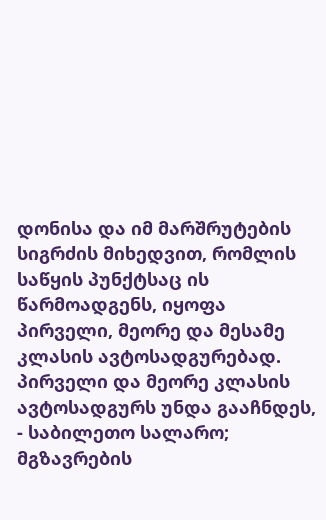დონისა და იმ მარშრუტების სიგრძის მიხედვით, რომლის საწყის პუნქტსაც ის წარმოადგენს, იყოფა პირველი, მეორე და მესამე კლასის ავტოსადგურებად. პირველი და მეორე კლასის ავტოსადგურს უნდა გააჩნდეს, - საბილეთო სალარო; მგზავრების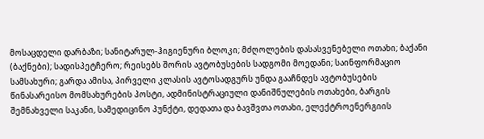მოსაცდელი დარბაზი; სანიტარულ-ჰიგიენური ბლოკი; მძღოლების დასასვენებელი ოთახი; ბაქანი (ბაქნები); სადისპეტჩერო; რეისებს შორის ავტობუსების სადგომი მოედანი; საინფორმაციო სამსახური; გარდა ამისა, პირველი კლასის ავტოსადგურს უნდა გააჩნდეს ავტობუსების წინასარეისო მომსახურების პოსტი, ადმინისტრაციული დანიშნულების ოთახები, ბარგის შემნახველი საკანი, სამედიცინო პუნქტი, დედათა და ბავშვთა ოთახი, ელექტროენერგიის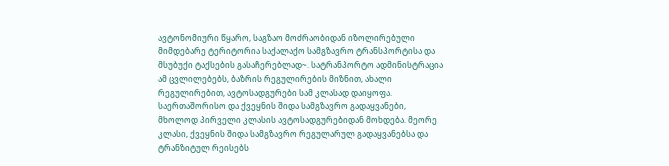ავტონომიური წყარო, საგზაო მოძრაობიდან იზოლირებული მიმდებარე ტერიტორია საქალაქო სამგზავრო ტრანსპორტისა და მსუბუქი ტაქსების გასაჩერებლად~. სატრანპორტო ადმინისტრაცია ამ ცვლილებებს, ბაზრის რეგულირების მიზნით, ახალი რეგულირებით, ავტოსადგურები სამ კლასად დაიყოფა. საერთაშორისო და ქვეყნის შიდა სამგზავრო გადაყვანები, მხოლოდ პირველი კლასის ავტოსადგურებიდან მოხდება. მეორე კლასი, ქვეყნის შიდა სამგზავრო რეგულარულ გადაყვანებსა და ტრანზიტულ რეისებს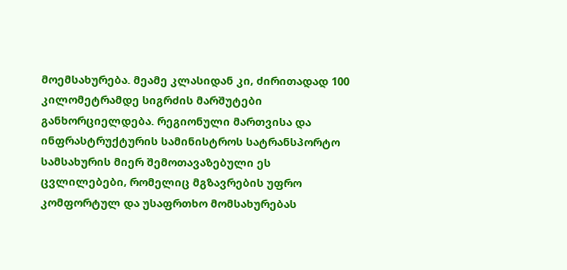მოემსახურება. მეამე კლასიდან კი, ძირითადად 100 კილომეტრამდე სიგრძის მარშუტები განხორციელდება. რეგიონული მართვისა და ინფრასტრუქტურის სამინისტროს სატრანსპორტო სამსახურის მიერ შემოთავაზებული ეს ცვლილებები, რომელიც მგზავრების უფრო კომფორტულ და უსაფრთხო მომსახურებას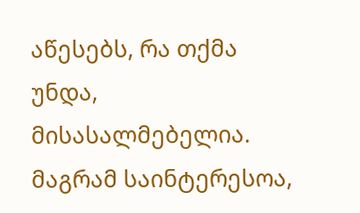აწესებს, რა თქმა უნდა, მისასალმებელია. მაგრამ საინტერესოა,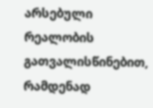არსებული რეალობის გათვალისწინებით, რამდენად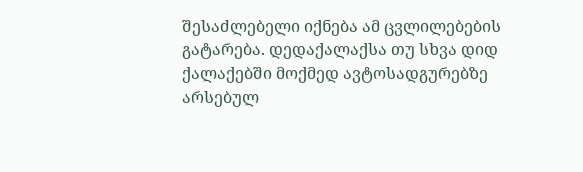შესაძლებელი იქნება ამ ცვლილებების გატარება. დედაქალაქსა თუ სხვა დიდ ქალაქებში მოქმედ ავტოსადგურებზე არსებულ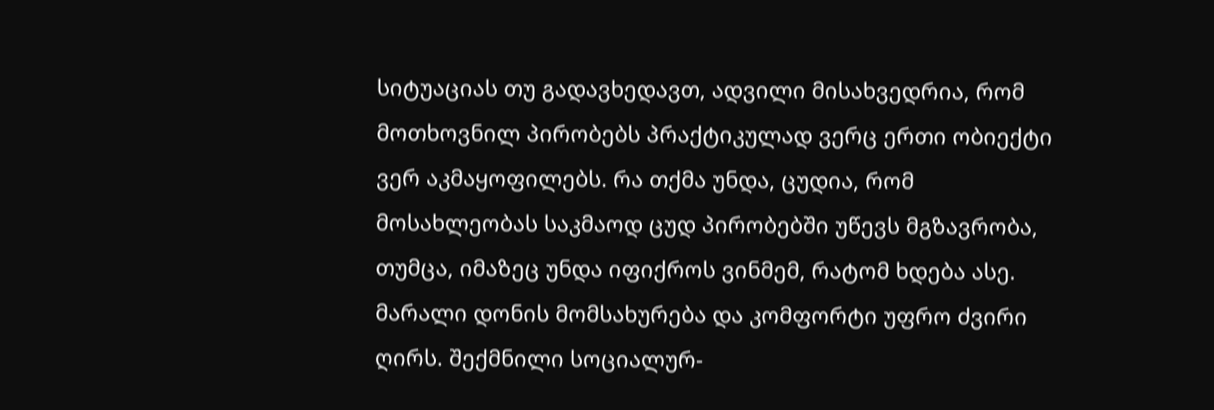სიტუაციას თუ გადავხედავთ, ადვილი მისახვედრია, რომ მოთხოვნილ პირობებს პრაქტიკულად ვერც ერთი ობიექტი ვერ აკმაყოფილებს. რა თქმა უნდა, ცუდია, რომ მოსახლეობას საკმაოდ ცუდ პირობებში უწევს მგზავრობა, თუმცა, იმაზეც უნდა იფიქროს ვინმემ, რატომ ხდება ასე. მარალი დონის მომსახურება და კომფორტი უფრო ძვირი ღირს. შექმნილი სოციალურ-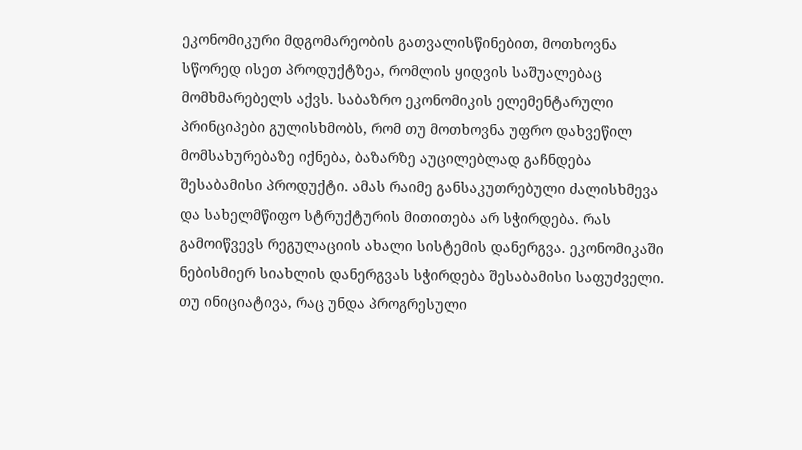ეკონომიკური მდგომარეობის გათვალისწინებით, მოთხოვნა სწორედ ისეთ პროდუქტზეა, რომლის ყიდვის საშუალებაც მომხმარებელს აქვს. საბაზრო ეკონომიკის ელემენტარული პრინციპები გულისხმობს, რომ თუ მოთხოვნა უფრო დახვეწილ მომსახურებაზე იქნება, ბაზარზე აუცილებლად გაჩნდება შესაბამისი პროდუქტი. ამას რაიმე განსაკუთრებული ძალისხმევა და სახელმწიფო სტრუქტურის მითითება არ სჭირდება. რას გამოიწვევს რეგულაციის ახალი სისტემის დანერგვა. ეკონომიკაში ნებისმიერ სიახლის დანერგვას სჭირდება შესაბამისი საფუძველი. თუ ინიციატივა, რაც უნდა პროგრესული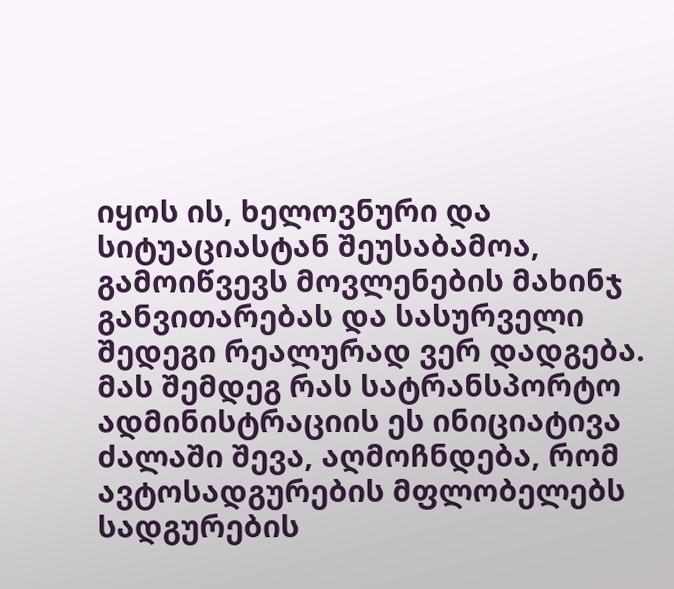იყოს ის, ხელოვნური და სიტუაციასტან შეუსაბამოა, გამოიწვევს მოვლენების მახინჯ განვითარებას და სასურველი შედეგი რეალურად ვერ დადგება. მას შემდეგ რას სატრანსპორტო ადმინისტრაციის ეს ინიციატივა ძალაში შევა, აღმოჩნდება, რომ ავტოსადგურების მფლობელებს სადგურების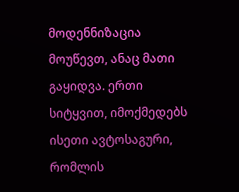მოდენნიზაცია მოუწევთ, ანაც მათი გაყიდვა. ერთი სიტყვით, იმოქმედებს ისეთი ავტოსაგური, რომლის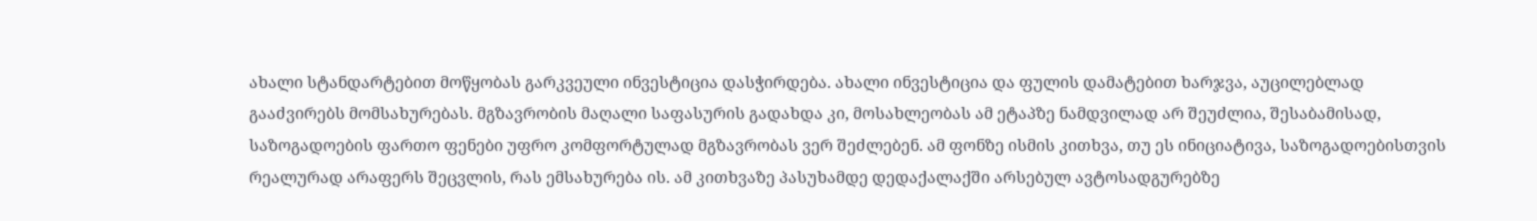ახალი სტანდარტებით მოწყობას გარკვეული ინვესტიცია დასჭირდება. ახალი ინვესტიცია და ფულის დამატებით ხარჯვა, აუცილებლად გააძვირებს მომსახურებას. მგზავრობის მაღალი საფასურის გადახდა კი, მოსახლეობას ამ ეტაპზე ნამდვილად არ შეუძლია, შესაბამისად, საზოგადოების ფართო ფენები უფრო კომფორტულად მგზავრობას ვერ შეძლებენ. ამ ფონზე ისმის კითხვა, თუ ეს ინიციატივა, საზოგადოებისთვის რეალურად არაფერს შეცვლის, რას ემსახურება ის. ამ კითხვაზე პასუხამდე დედაქალაქში არსებულ ავტოსადგურებზე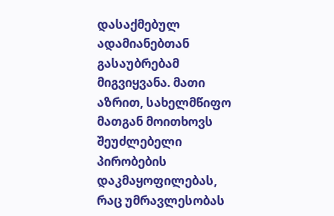დასაქმებულ ადამიანებთან გასაუბრებამ მიგვიყვანა. მათი აზრით, სახელმწიფო მათგან მოითხოვს შეუძლებელი პირობების დაკმაყოფილებას, რაც უმრავლესობას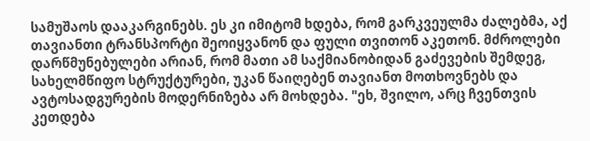სამუშაოს დააკარგინებს. ეს კი იმიტომ ხდება, რომ გარკვეულმა ძალებმა, აქ თავიანთი ტრანსპორტი შეოიყვანონ და ფული თვითონ აკეთონ. მძროლები დარწმუნებულები არიან, რომ მათი ამ საქმიანობიდან გაძევების შემდეგ, სახელმწიფო სტრუქტურები, უკან წაიღებენ თავიანთ მოთხოვნებს და ავტოსადგურების მოდერნიზება არ მოხდება. "ეხ, შვილო, არც ჩვენთვის კეთდება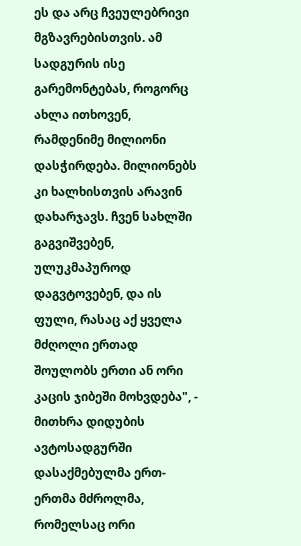ეს და არც ჩვეულებრივი მგზავრებისთვის. ამ სადგურის ისე გარემონტებას, როგორც ახლა ითხოვენ, რამდენიმე მილიონი დასჭირდება. მილიონებს კი ხალხისთვის არავინ დახარჯავს. ჩვენ სახლში გაგვიშვებენ, ულუკმაპუროდ დაგვტოვებენ, და ის ფული, რასაც აქ ყველა მძღოლი ერთად შოულობს ერთი ან ორი კაცის ჯიბეში მოხვდება", - მითხრა დიდუბის ავტოსადგურში დასაქმებულმა ერთ-ერთმა მძროლმა, რომელსაც ორი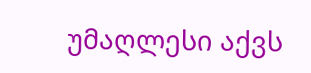უმაღლესი აქვს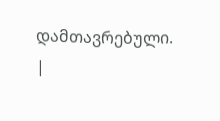დამთავრებული.
|